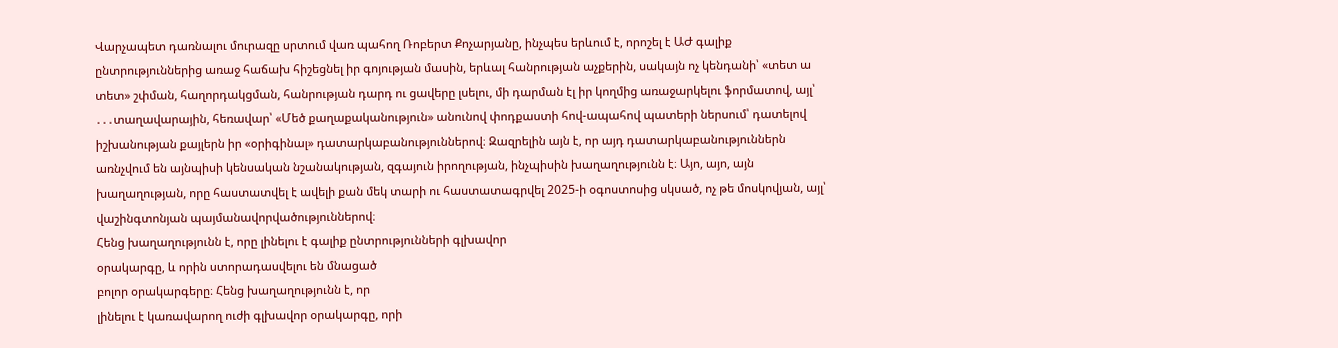Վարչապետ դառնալու մուրազը սրտում վառ պահող Ռոբերտ Քոչարյանը, ինչպես երևում է, որոշել է ԱԺ գալիք ընտրություններից առաջ հաճախ հիշեցնել իր գոյության մասին, երևալ հանրության աչքերին, սակայն ոչ կենդանի՝ «տետ ա տետ» շփման, հաղորդակցման, հանրության դարդ ու ցավերը լսելու, մի դարման էլ իր կողմից առաջարկելու ֆորմատով, այլ՝ ․․․տաղավարային, հեռավար՝ «Մեծ քաղաքականություն» անունով փոդքաստի հով-ապահով պատերի ներսում՝ դատելով իշխանության քայլերն իր «օրիգինալ» դատարկաբանություններով։ Զազրելին այն է, որ այդ դատարկաբանություններն առնչվում են այնպիսի կենսական նշանակության, զգայուն իրողության, ինչպիսին խաղաղությունն է։ Այո, այո, այն խաղաղության, որը հաստատվել է ավելի քան մեկ տարի ու հաստատագրվել 2025-ի օգոստոսից սկսած, ոչ թե մոսկովյան, այլ՝ վաշինգտոնյան պայմանավորվածություններով։
Հենց խաղաղությունն է, որը լինելու է գալիք ընտրությունների գլխավոր
օրակարգը, և որին ստորադասվելու են մնացած
բոլոր օրակարգերը։ Հենց խաղաղությունն է, որ
լինելու է կառավարող ուժի գլխավոր օրակարգը, որի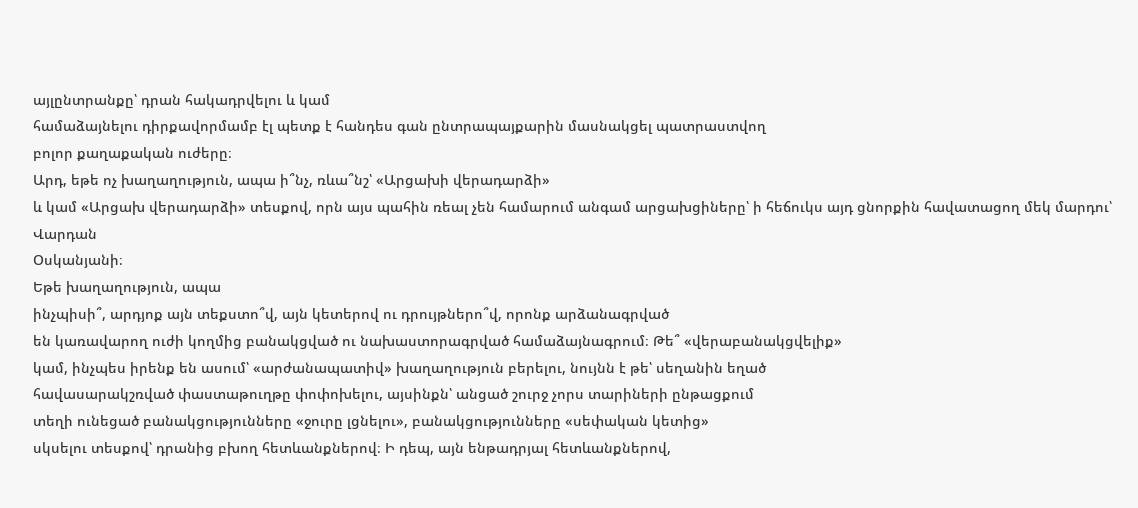այլընտրանքը՝ դրան հակադրվելու և կամ
համաձայնելու դիրքավորմամբ էլ պետք է հանդես գան ընտրապայքարին մասնակցել պատրաստվող
բոլոր քաղաքական ուժերը։
Արդ, եթե ոչ խաղաղություն, ապա ի՞նչ, ռևա՞նշ՝ «Արցախի վերադարձի»
և կամ «Արցախ վերադարձի» տեսքով, որն այս պահին ռեալ չեն համարում անգամ արցախցիները՝ ի հեճուկս այդ ցնորքին հավատացող մեկ մարդու՝ Վարդան
Օսկանյանի։
Եթե խաղաղություն, ապա
ինչպիսի՞, արդյոք այն տեքստո՞վ, այն կետերով ու դրույթներո՞վ, որոնք արձանագրված
են կառավարող ուժի կողմից բանակցված ու նախաստորագրված համաձայնագրում։ Թե՞ «վերաբանակցվելիք»
կամ, ինչպես իրենք են ասում՝ «արժանապատիվ» խաղաղություն բերելու, նույնն է թե՝ սեղանին եղած
հավասարակշռված փաստաթուղթը փոփոխելու, այսինքն՝ անցած շուրջ չորս տարիների ընթացքում
տեղի ունեցած բանակցությունները «ջուրը լցնելու», բանակցությունները «սեփական կետից»
սկսելու տեսքով՝ դրանից բխող հետևանքներով։ Ի դեպ, այն ենթադրյալ հետևանքներով,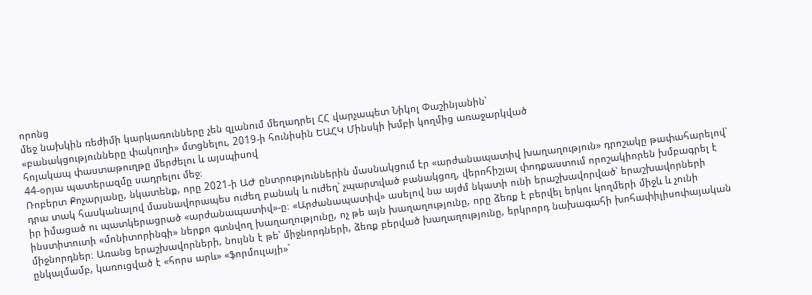որոնց
մեջ նախկին ռեժիմի կարկառունները չեն զլանում մեղադրել ՀՀ վարչապետ Նիկոլ Փաշինյանին՝
«բանակցությունները փակուղի» մտցնելու, 2019-ի հունիսին ԵԱՀԿ Մինսկի խմբի կողմից առաջարկված
հոյակապ փաստաթուղթը մերժելու և այսպիսով
44-օրյա պատերազմը սադրելու մեջ։
Ռոբերտ Քոչարյանը, նկատենք, որը 2021-ի ԱԺ ընտրություններին մասնակցում էր «արժանապատիվ խաղաղություն» դրոշակը թափահարելով՝ դրա տակ հասկանալով մասնավորապես ուժեղ բանակ և ուժեղ՝ չպարտված բանակցող, վերոհիշյալ փոդքաստում որոշակիորեն խմբագրել է իր իմացած ու պատկերացրած «արժանապատիվ»-ը։ «Արժանապատիվ» ասելով նա այժմ նկատի ունի երաշխավորված՝ երաշխավորների ինստիտուտի «մոնիտորինգի» ներքո գտնվող խաղաղությունը, ոչ թե այն խաղաղությունը, որը ձեռք է բերվել երկու կողմերի միջև և չունի միջնորդներ։ Առանց երաշխավորների, նույնն է թե՝ միջնորդների, ձեռք բերված խաղաղությունը, երկրորդ նախագահի խոհափիլիսոփայական ընկալմամբ, կառուցված է «հորս արև» «ֆորմուլայի»՝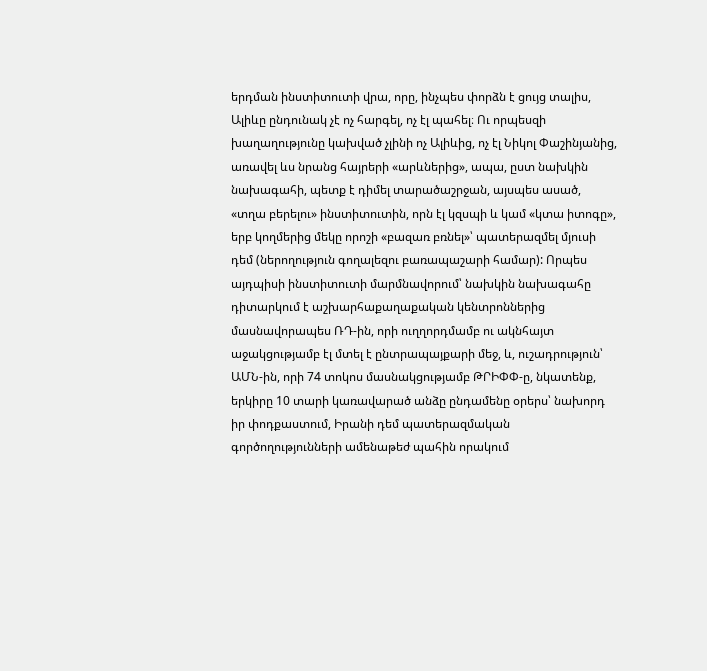երդման ինստիտուտի վրա, որը, ինչպես փորձն է ցույց տալիս, Ալիևը ընդունակ չէ ոչ հարգել, ոչ էլ պահել։ Ու որպեսզի խաղաղությունը կախված չլինի ոչ Ալիևից, ոչ էլ Նիկոլ Փաշինյանից, առավել ևս նրանց հայրերի «արևներից», ապա, ըստ նախկին նախագահի, պետք է դիմել տարածաշրջան, այսպես ասած, «տղա բերելու» ինստիտուտին, որն էլ կզսպի և կամ «կտա իտոգը», երբ կողմերից մեկը որոշի «բազառ բռնել»՝ պատերազմել մյուսի դեմ (ներողություն գողալեզու բառապաշարի համար): Որպես այդպիսի ինստիտուտի մարմնավորում՝ նախկին նախագահը դիտարկում է աշխարհաքաղաքական կենտրոններից մասնավորապես ՌԴ-ին, որի ուղղորդմամբ ու ակնհայտ աջակցությամբ էլ մտել է ընտրապայքարի մեջ, և, ուշադրություն՝ ԱՄՆ-ին, որի 74 տոկոս մասնակցությամբ ԹՐԻՓՓ-ը, նկատենք, երկիրը 10 տարի կառավարած անձը ընդամենը օրերս՝ նախորդ իր փոդքաստում, Իրանի դեմ պատերազմական գործողությունների ամենաթեժ պահին որակում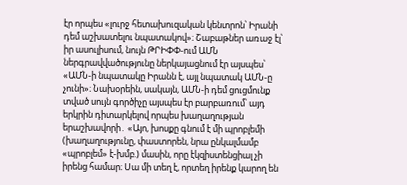էր որպես «լուրջ հետախուզական կենտրոն՝ Իրանի դեմ աշխատելու նպատակով»։ Շաբաթներ առաջ էլ՝ իր ասուլիսում, նույն ԹՐԻՓՓ-ում ԱՄՆ ներգրավվածությունը ներկայացնում էր այսպես՝ «ԱՄՆ-ի նպատակը Իրանն է, այլ նպատակ ԱՄՆ-ը չունի»։ Նախօրեին, սակայն, ԱՄՆ-ի դեմ ցուցմունք տված սույն գործիչը այսպես էր բարբառում՝ այդ երկրին դիտարկելով որպես խաղաղության երաշխավորի․ «Այո, խոսքը գնում է մի պրոբլեմի (խաղաղությունը, փաստորեն, նրա ընկալմամբ «պրոբլեմ» է-խմբ.) մասին, որը էկզիստենցիալ չի իրենց համար։ Սա մի տեղ է, որտեղ իրենք կարող են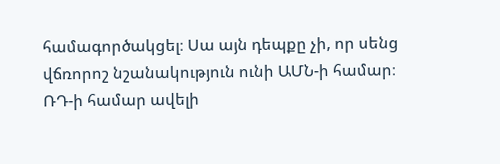համագործակցել։ Սա այն դեպքը չի, որ սենց վճռորոշ նշանակություն ունի ԱՄՆ-ի համար։ ՌԴ-ի համար ավելի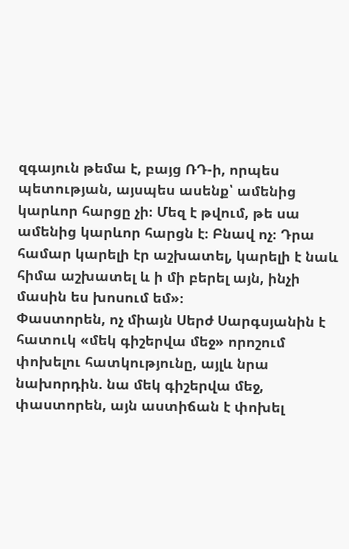զգայուն թեմա է, բայց ՌԴ-ի, որպես պետության, այսպես ասենք՝ ամենից կարևոր հարցը չի։ Մեզ է թվում, թե սա ամենից կարևոր հարցն է։ Բնավ ոչ։ Դրա համար կարելի էր աշխատել, կարելի է նաև հիմա աշխատել և ի մի բերել այն, ինչի մասին ես խոսում եմ»։
Փաստորեն, ոչ միայն Սերժ Սարգսյանին է հատուկ «մեկ գիշերվա մեջ» որոշում փոխելու հատկությունը, այլև նրա նախորդին. նա մեկ գիշերվա մեջ, փաստորեն, այն աստիճան է փոխել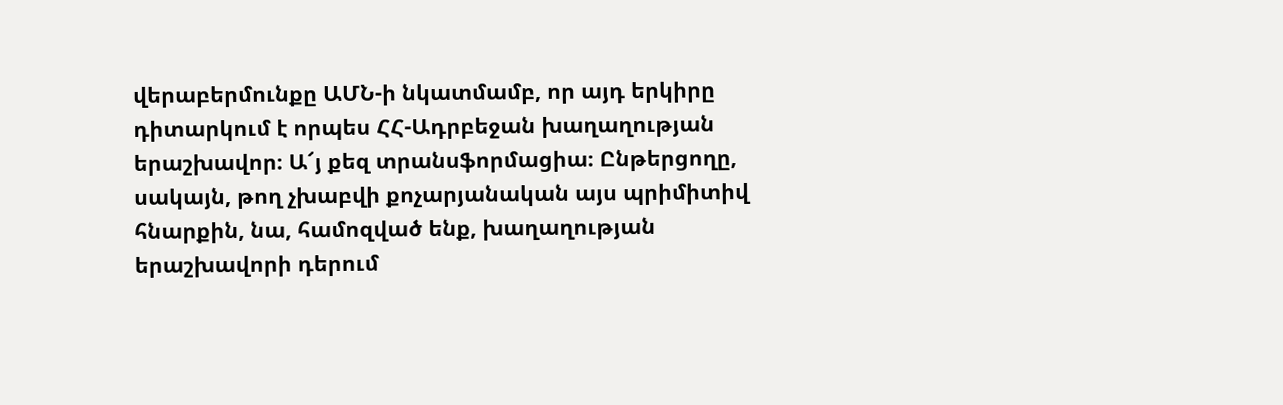վերաբերմունքը ԱՄՆ-ի նկատմամբ, որ այդ երկիրը դիտարկում է որպես ՀՀ-Ադրբեջան խաղաղության երաշխավոր։ Ա՜յ քեզ տրանսֆորմացիա։ Ընթերցողը, սակայն, թող չխաբվի քոչարյանական այս պրիմիտիվ հնարքին, նա, համոզված ենք, խաղաղության երաշխավորի դերում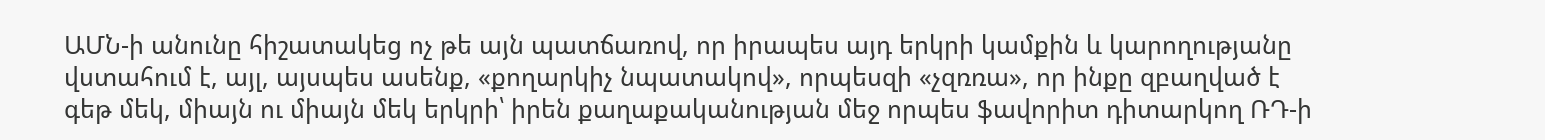ԱՄՆ-ի անունը հիշատակեց ոչ թե այն պատճառով, որ իրապես այդ երկրի կամքին և կարողությանը վստահում է, այլ, այսպես ասենք, «քողարկիչ նպատակով», որպեսզի «չզռռա», որ ինքը զբաղված է գեթ մեկ, միայն ու միայն մեկ երկրի՝ իրեն քաղաքականության մեջ որպես ֆավորիտ դիտարկող ՌԴ-ի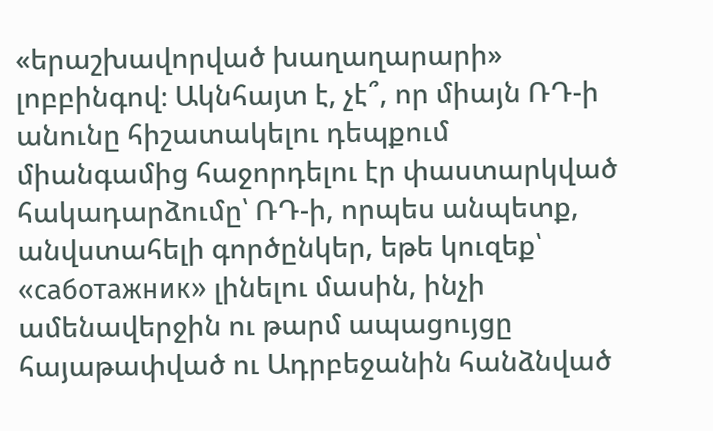«երաշխավորված խաղաղարարի» լոբբինգով։ Ակնհայտ է, չէ՞, որ միայն ՌԴ-ի անունը հիշատակելու դեպքում միանգամից հաջորդելու էր փաստարկված հակադարձումը՝ ՌԴ-ի, որպես անպետք, անվստահելի գործընկեր, եթե կուզեք՝ «саботажник» լինելու մասին, ինչի ամենավերջին ու թարմ ապացույցը հայաթափված ու Ադրբեջանին հանձնված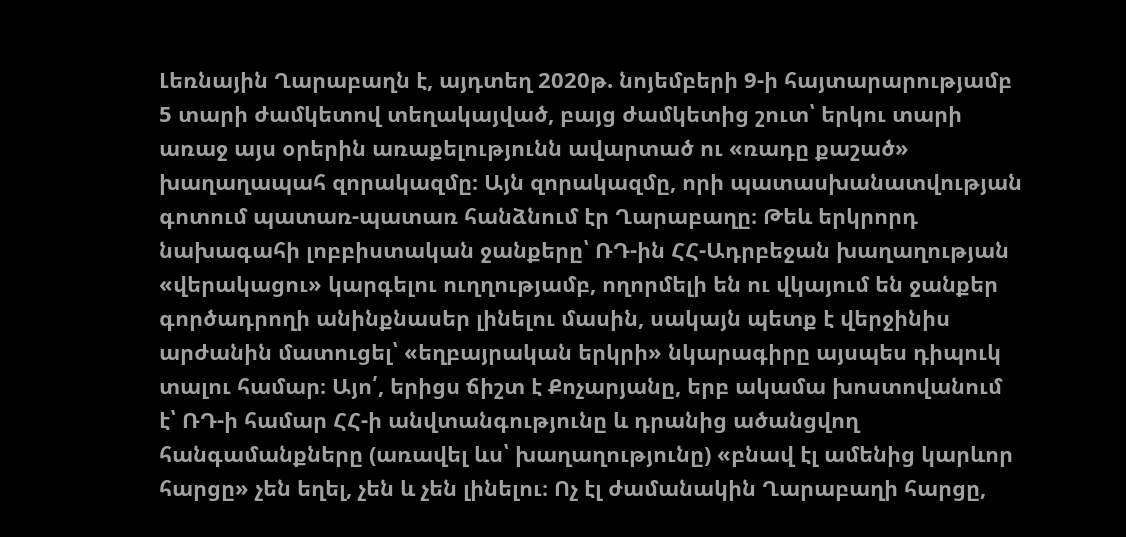Լեռնային Ղարաբաղն է, այդտեղ 2020թ. նոյեմբերի 9-ի հայտարարությամբ 5 տարի ժամկետով տեղակայված, բայց ժամկետից շուտ՝ երկու տարի առաջ այս օրերին առաքելությունն ավարտած ու «ռադը քաշած» խաղաղապահ զորակազմը։ Այն զորակազմը, որի պատասխանատվության գոտում պատառ-պատառ հանձնում էր Ղարաբաղը։ Թեև երկրորդ նախագահի լոբբիստական ջանքերը՝ ՌԴ-ին ՀՀ-Ադրբեջան խաղաղության «վերակացու» կարգելու ուղղությամբ, ողորմելի են ու վկայում են ջանքեր գործադրողի անինքնասեր լինելու մասին, սակայն պետք է վերջինիս արժանին մատուցել՝ «եղբայրական երկրի» նկարագիրը այսպես դիպուկ տալու համար։ Այո՛, երիցս ճիշտ է Քոչարյանը, երբ ակամա խոստովանում է՝ ՌԴ-ի համար ՀՀ-ի անվտանգությունը և դրանից ածանցվող հանգամանքները (առավել ևս՝ խաղաղությունը) «բնավ էլ ամենից կարևոր հարցը» չեն եղել, չեն և չեն լինելու։ Ոչ էլ ժամանակին Ղարաբաղի հարցը,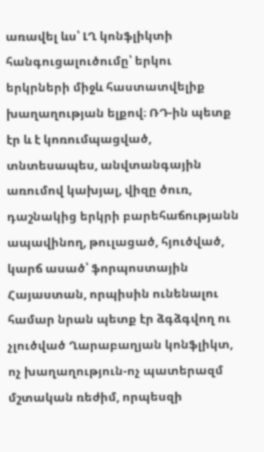առավել ևս՝ ԼՂ կոնֆլիկտի հանգուցալուծումը՝ երկու երկրների միջև հաստատվելիք խաղաղության ելքով։ ՌԴ-ին պետք էր և է կոռումպացված, տնտեսապես, անվտանգային առումով կախյալ, վիզը ծուռ, դաշնակից երկրի բարեհաճությանն ապավինող, թուլացած, հյուծված, կարճ ասած՝ ֆորպոստային Հայաստան, որպիսին ունենալու համար նրան պետք էր ձգձգվող ու չլուծված Ղարաբաղյան կոնֆլիկտ, ոչ խաղաղություն-ոչ պատերազմ մշտական ռեժիմ, որպեսզի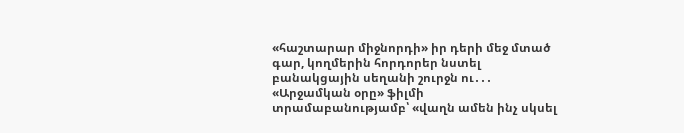«հաշտարար միջնորդի» իր դերի մեջ մտած գար, կողմերին հորդորեր նստել բանակցային սեղանի շուրջն ու․․․ «Արջամկան օրը» ֆիլմի տրամաբանությամբ՝ «վաղն ամեն ինչ սկսել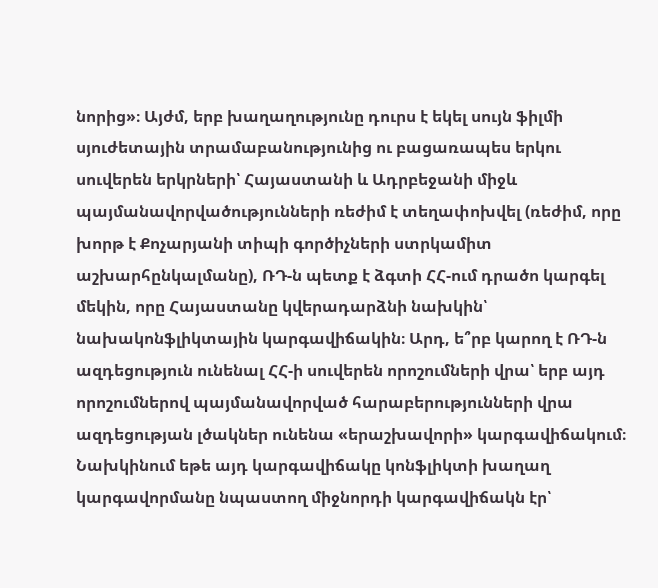նորից»։ Այժմ, երբ խաղաղությունը դուրս է եկել սույն ֆիլմի սյուժետային տրամաբանությունից ու բացառապես երկու սուվերեն երկրների՝ Հայաստանի և Ադրբեջանի միջև պայմանավորվածությունների ռեժիմ է տեղափոխվել (ռեժիմ, որը խորթ է Քոչարյանի տիպի գործիչների ստրկամիտ աշխարհընկալմանը), ՌԴ-ն պետք է ձգտի ՀՀ-ում դրածո կարգել մեկին, որը Հայաստանը կվերադարձնի նախկին՝ նախակոնֆլիկտային կարգավիճակին։ Արդ, ե՞րբ կարող է ՌԴ-ն ազդեցություն ունենալ ՀՀ-ի սուվերեն որոշումների վրա՝ երբ այդ որոշումներով պայմանավորված հարաբերությունների վրա ազդեցության լծակներ ունենա «երաշխավորի» կարգավիճակում։ Նախկինում եթե այդ կարգավիճակը կոնֆլիկտի խաղաղ կարգավորմանը նպաստող միջնորդի կարգավիճակն էր՝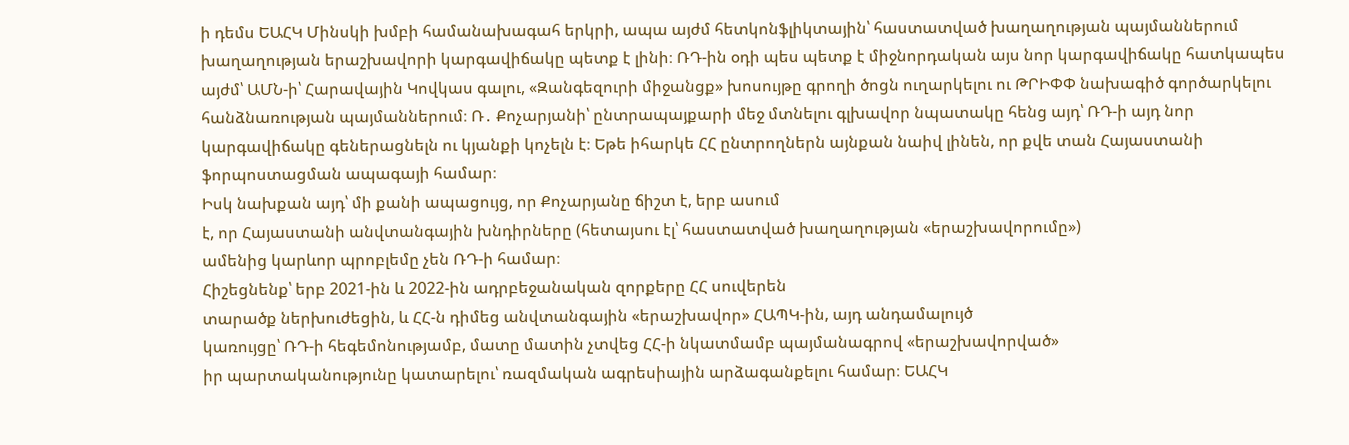ի դեմս ԵԱՀԿ Մինսկի խմբի համանախագահ երկրի, ապա այժմ հետկոնֆլիկտային՝ հաստատված խաղաղության պայմաններում խաղաղության երաշխավորի կարգավիճակը պետք է լինի։ ՌԴ-ին օդի պես պետք է միջնորդական այս նոր կարգավիճակը հատկապես այժմ՝ ԱՄՆ-ի՝ Հարավային Կովկաս գալու, «Զանգեզուրի միջանցք» խոսույթը գրողի ծոցն ուղարկելու ու ԹՐԻՓՓ նախագիծ գործարկելու հանձնառության պայմաններում։ Ռ․ Քոչարյանի՝ ընտրապայքարի մեջ մտնելու գլխավոր նպատակը հենց այդ՝ ՌԴ-ի այդ նոր կարգավիճակը գեներացնելն ու կյանքի կոչելն է։ Եթե իհարկե ՀՀ ընտրողներն այնքան նաիվ լինեն, որ քվե տան Հայաստանի ֆորպոստացման ապագայի համար։
Իսկ նախքան այդ՝ մի քանի ապացույց, որ Քոչարյանը ճիշտ է, երբ ասում
է, որ Հայաստանի անվտանգային խնդիրները (հետայսու էլ՝ հաստատված խաղաղության «երաշխավորումը»)
ամենից կարևոր պրոբլեմը չեն ՌԴ-ի համար։
Հիշեցնենք՝ երբ 2021-ին և 2022-ին ադրբեջանական զորքերը ՀՀ սուվերեն
տարածք ներխուժեցին, և ՀՀ-ն դիմեց անվտանգային «երաշխավոր» ՀԱՊԿ-ին, այդ անդամալույծ
կառույցը՝ ՌԴ-ի հեգեմոնությամբ, մատը մատին չտվեց ՀՀ-ի նկատմամբ պայմանագրով «երաշխավորված»
իր պարտականությունը կատարելու՝ ռազմական ագրեսիային արձագանքելու համար։ ԵԱՀԿ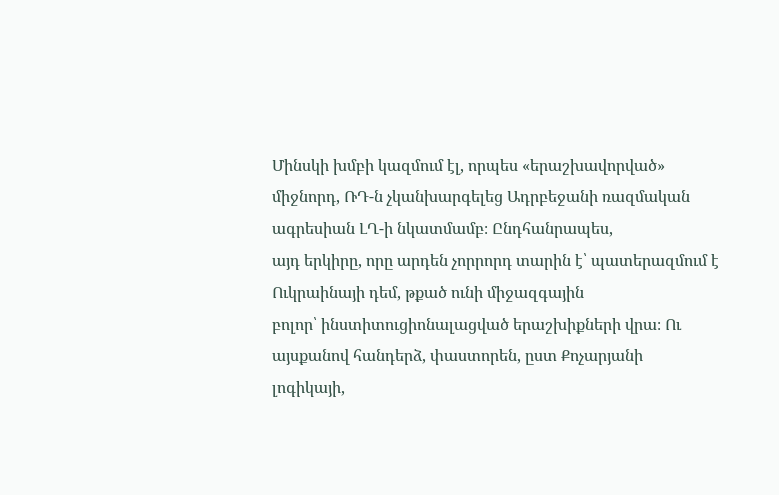Մինսկի խմբի կազմում էլ, որպես «երաշխավորված»
միջնորդ, ՌԴ-ն չկանխարգելեց Ադրբեջանի ռազմական ագրեսիան ԼՂ-ի նկատմամբ։ Ընդհանրապես,
այդ երկիրը, որը արդեն չորրորդ տարին է՝ պատերազմում է Ուկրաինայի դեմ, թքած ունի միջազգային
բոլոր՝ ինստիտուցիոնալացված երաշխիքների վրա։ Ու այսքանով հանդերձ, փաստորեն, ըստ Քոչարյանի
լոգիկայի,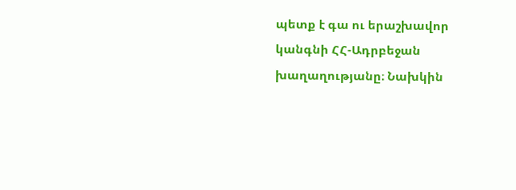պետք է գա ու երաշխավոր կանգնի ՀՀ-Ադրբեջան խաղաղությանը։ Նախկին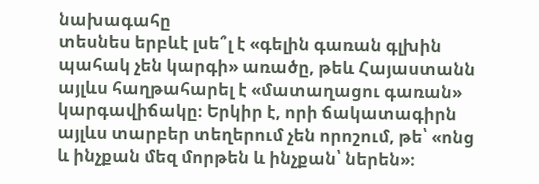նախագահը
տեսնես երբևէ լսե՞լ է «գելին գառան գլխին պահակ չեն կարգի» առածը, թեև Հայաստանն
այլևս հաղթահարել է «մատաղացու գառան»
կարգավիճակը։ Երկիր է, որի ճակատագիրն այլևս տարբեր տեղերում չեն որոշում, թե՝ «ոնց
և ինչքան մեզ մորթեն և ինչքան՝ ներեն»։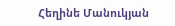Հեղինե Մանուկյան